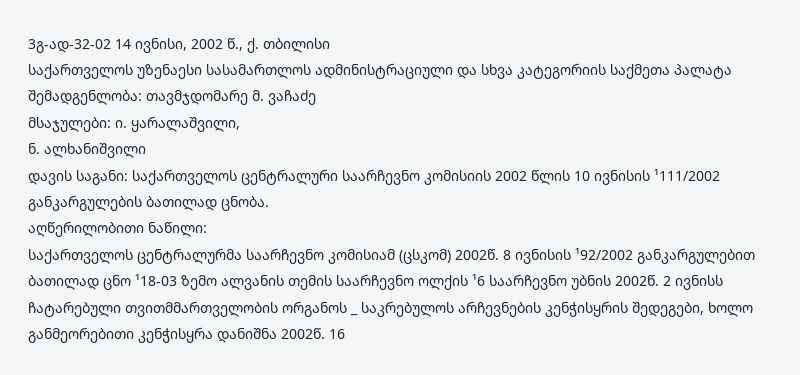3გ-ად-32-02 14 ივნისი, 2002 წ., ქ. თბილისი
საქართველოს უზენაესი სასამართლოს ადმინისტრაციული და სხვა კატეგორიის საქმეთა პალატა
შემადგენლობა: თავმჯდომარე მ. ვაჩაძე
მსაჯულები: ი. ყარალაშვილი,
ნ. ალხანიშვილი
დავის საგანი: საქართველოს ცენტრალური საარჩევნო კომისიის 2002 წლის 10 ივნისის ¹111/2002 განკარგულების ბათილად ცნობა.
აღწერილობითი ნაწილი:
საქართველოს ცენტრალურმა საარჩევნო კომისიამ (ცსკომ) 2002წ. 8 ივნისის ¹92/2002 განკარგულებით ბათილად ცნო ¹18-03 ზემო ალვანის თემის საარჩევნო ოლქის ¹6 საარჩევნო უბნის 2002წ. 2 ივნისს ჩატარებული თვითმმართველობის ორგანოს _ საკრებულოს არჩევნების კენჭისყრის შედეგები, ხოლო განმეორებითი კენჭისყრა დანიშნა 2002წ. 16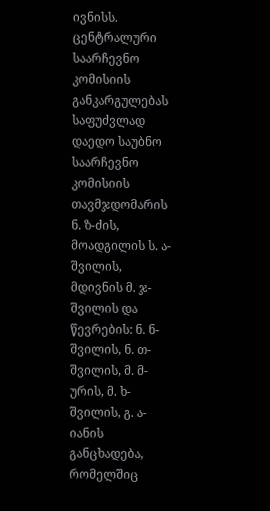ივნისს.
ცენტრალური საარჩევნო კომისიის განკარგულებას საფუძვლად დაედო საუბნო საარჩევნო კომისიის თავმჯდომარის ნ. ზ-ძის, მოადგილის ს. ა-შვილის, მდივნის მ. ჯ-შვილის და წევრების: ნ. ნ-შვილის, ნ. თ-შვილის, მ. მ-ურის, მ. ხ-შვილის, გ. ა-იანის განცხადება, რომელშიც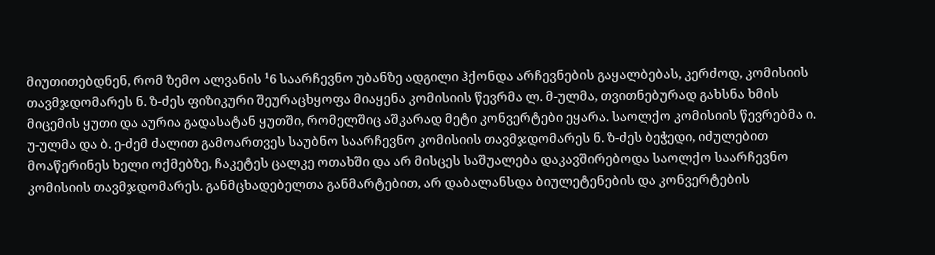მიუთითებდნენ, რომ ზემო ალვანის ¹6 საარჩევნო უბანზე ადგილი ჰქონდა არჩევნების გაყალბებას, კერძოდ, კომისიის თავმჯდომარეს ნ. ზ-ძეს ფიზიკური შეურაცხყოფა მიაყენა კომისიის წევრმა ლ. მ-ულმა, თვითნებურად გახსნა ხმის მიცემის ყუთი და აურია გადასატან ყუთში, რომელშიც აშკარად მეტი კონვერტები ეყარა. საოლქო კომისიის წევრებმა ი. უ-ულმა და ბ. ე-ძემ ძალით გამოართვეს საუბნო საარჩევნო კომისიის თავმჯდომარეს ნ. ზ-ძეს ბეჭედი, იძულებით მოაწერინეს ხელი ოქმებზე, ჩაკეტეს ცალკე ოთახში და არ მისცეს საშუალება დაკავშირებოდა საოლქო საარჩევნო კომისიის თავმჯდომარეს. განმცხადებელთა განმარტებით, არ დაბალანსდა ბიულეტენების და კონვერტების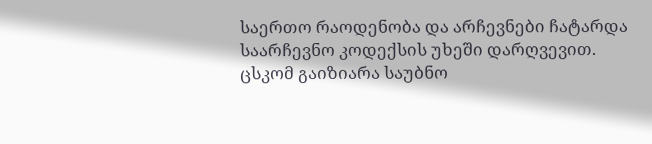საერთო რაოდენობა და არჩევნები ჩატარდა საარჩევნო კოდექსის უხეში დარღვევით.
ცსკომ გაიზიარა საუბნო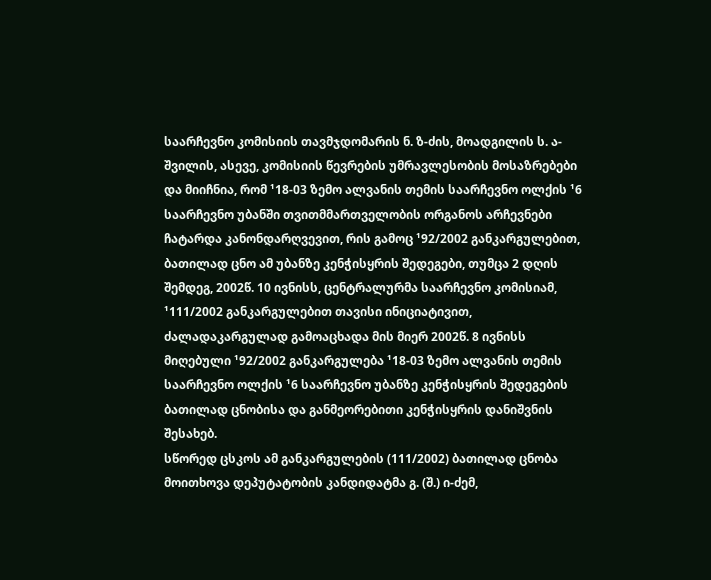საარჩევნო კომისიის თავმჯდომარის ნ. ზ-ძის, მოადგილის ს. ა-შვილის, ასევე, კომისიის წევრების უმრავლესობის მოსაზრებები და მიიჩნია, რომ ¹18-03 ზემო ალვანის თემის საარჩევნო ოლქის ¹6 საარჩევნო უბანში თვითმმართველობის ორგანოს არჩევნები ჩატარდა კანონდარღვევით, რის გამოც ¹92/2002 განკარგულებით, ბათილად ცნო ამ უბანზე კენჭისყრის შედეგები, თუმცა 2 დღის შემდეგ, 2002წ. 10 ივნისს, ცენტრალურმა საარჩევნო კომისიამ, ¹111/2002 განკარგულებით თავისი ინიციატივით, ძალადაკარგულად გამოაცხადა მის მიერ 2002წ. 8 ივნისს მიღებული ¹92/2002 განკარგულება ¹18-03 ზემო ალვანის თემის საარჩევნო ოლქის ¹6 საარჩევნო უბანზე კენჭისყრის შედეგების ბათილად ცნობისა და განმეორებითი კენჭისყრის დანიშვნის შესახებ.
სწორედ ცსკოს ამ განკარგულების (111/2002) ბათილად ცნობა მოითხოვა დეპუტატობის კანდიდატმა გ. (შ.) ი-ძემ,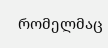რომელმაც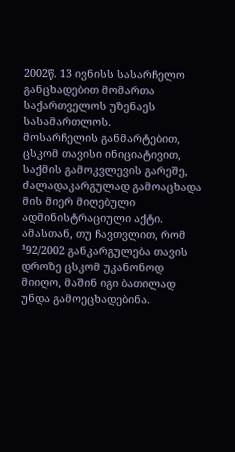2002წ. 13 ივნისს სასარჩელო განცხადებით მომართა საქართველოს უზენაეს სასამართლოს.
მოსარჩელის განმარტებით, ცსკომ თავისი ინიციატივით, საქმის გამოკვლევის გარეშე, ძალადაკარგულად გამოაცხადა მის მიერ მიღებული ადმინისტრაციული აქტი. ამასთან, თუ ჩავთვლით, რომ ¹92/2002 განკარგულება თავის დროზე ცსკომ უკანონოდ მიიღო, მაშინ იგი ბათილად უნდა გამოეცხადებინა.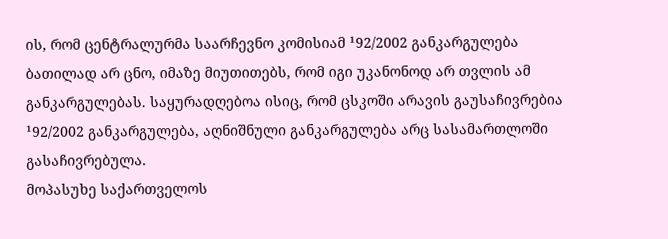ის, რომ ცენტრალურმა საარჩევნო კომისიამ ¹92/2002 განკარგულება ბათილად არ ცნო, იმაზე მიუთითებს, რომ იგი უკანონოდ არ თვლის ამ განკარგულებას. საყურადღებოა ისიც, რომ ცსკოში არავის გაუსაჩივრებია ¹92/2002 განკარგულება, აღნიშნული განკარგულება არც სასამართლოში გასაჩივრებულა.
მოპასუხე საქართველოს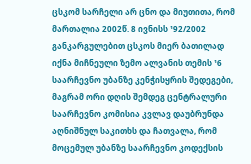ცსკომ სარჩელი არ ცნო და მიუთითა, რომ მართალია 2002წ. 8 ივნისს ¹92/2002 განკარგულებით ცსკოს მიერ ბათილად იქნა მიჩნეული ზემო ალვანის თემის ¹6 საარჩევნო უბანზე კენჭისყრის შედეგები, მაგრამ ორი დღის შემდეგ ცენტრალური საარჩევნო კომისია კვლავ დაუბრუნდა აღნიშნულ საკითხს და ჩათვალა, რომ მოცემულ უბანზე საარჩევნო კოდექსის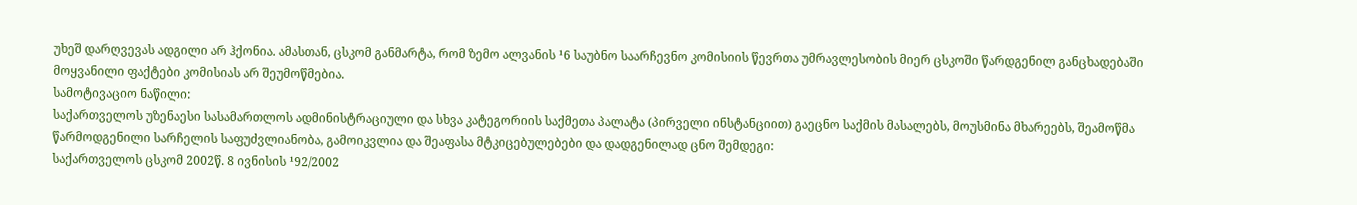უხეშ დარღვევას ადგილი არ ჰქონია. ამასთან, ცსკომ განმარტა, რომ ზემო ალვანის ¹6 საუბნო საარჩევნო კომისიის წევრთა უმრავლესობის მიერ ცსკოში წარდგენილ განცხადებაში მოყვანილი ფაქტები კომისიას არ შეუმოწმებია.
სამოტივაციო ნაწილი:
საქართველოს უზენაესი სასამართლოს ადმინისტრაციული და სხვა კატეგორიის საქმეთა პალატა (პირველი ინსტანციით) გაეცნო საქმის მასალებს, მოუსმინა მხარეებს, შეამოწმა წარმოდგენილი სარჩელის საფუძვლიანობა, გამოიკვლია და შეაფასა მტკიცებულებები და დადგენილად ცნო შემდეგი:
საქართველოს ცსკომ 2002წ. 8 ივნისის ¹92/2002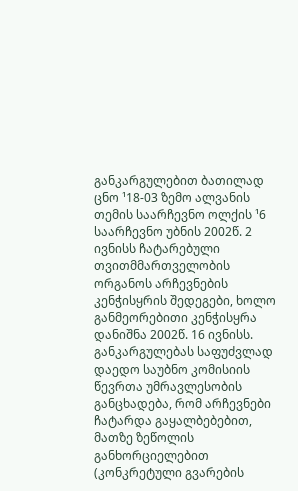განკარგულებით ბათილად ცნო ¹18-03 ზემო ალვანის თემის საარჩევნო ოლქის ¹6 საარჩევნო უბნის 2002წ. 2 ივნისს ჩატარებული თვითმმართველობის ორგანოს არჩევნების კენჭისყრის შედეგები, ხოლო განმეორებითი კენჭისყრა დანიშნა 2002წ. 16 ივნისს. განკარგულებას საფუძვლად დაედო საუბნო კომისიის წევრთა უმრავლესობის განცხადება, რომ არჩევნები ჩატარდა გაყალბებებით, მათზე ზეწოლის განხორციელებით (კონკრეტული გვარების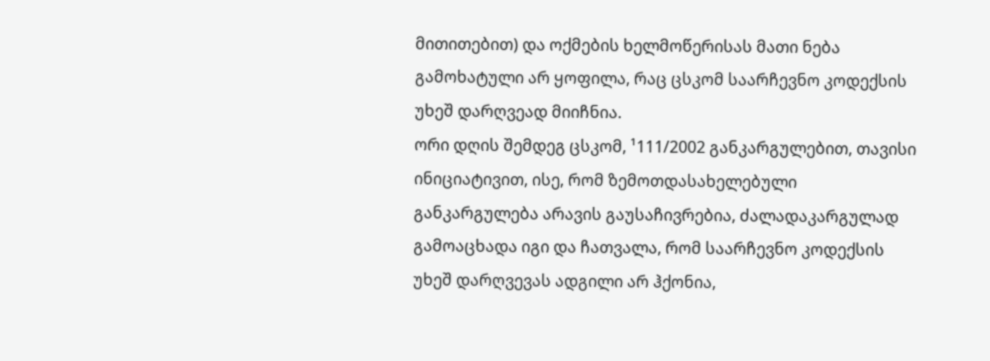მითითებით) და ოქმების ხელმოწერისას მათი ნება გამოხატული არ ყოფილა, რაც ცსკომ საარჩევნო კოდექსის უხეშ დარღვეად მიიჩნია.
ორი დღის შემდეგ ცსკომ, ¹111/2002 განკარგულებით, თავისი ინიციატივით, ისე, რომ ზემოთდასახელებული განკარგულება არავის გაუსაჩივრებია, ძალადაკარგულად გამოაცხადა იგი და ჩათვალა, რომ საარჩევნო კოდექსის უხეშ დარღვევას ადგილი არ ჰქონია,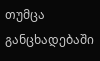თუმცა განცხადებაში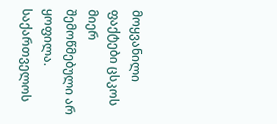მოყვანილი ფაქტები ცსკოს მიერ შემოწმებული არ ყოფილა.
საქართველოს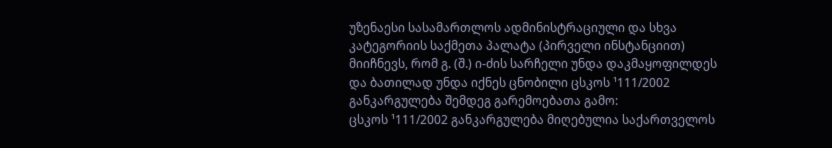უზენაესი სასამართლოს ადმინისტრაციული და სხვა კატეგორიის საქმეთა პალატა (პირველი ინსტანციით) მიიჩნევს, რომ გ. (შ.) ი-ძის სარჩელი უნდა დაკმაყოფილდეს და ბათილად უნდა იქნეს ცნობილი ცსკოს ¹111/2002 განკარგულება შემდეგ გარემოებათა გამო:
ცსკოს ¹111/2002 განკარგულება მიღებულია საქართველოს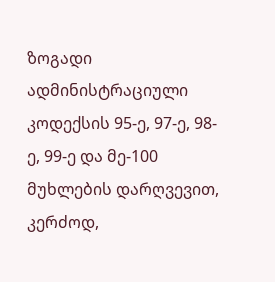ზოგადი ადმინისტრაციული კოდექსის 95-ე, 97-ე, 98-ე, 99-ე და მე-100 მუხლების დარღვევით, კერძოდ,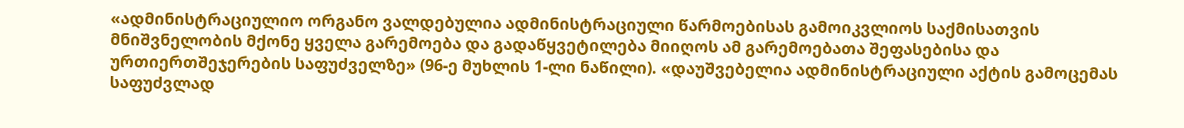«ადმინისტრაციულიო ორგანო ვალდებულია ადმინისტრაციული წარმოებისას გამოიკვლიოს საქმისათვის მნიშვნელობის მქონე ყველა გარემოება და გადაწყვეტილება მიიღოს ამ გარემოებათა შეფასებისა და ურთიერთშეჯერების საფუძველზე» (96-ე მუხლის 1-ლი ნაწილი). «დაუშვებელია ადმინისტრაციული აქტის გამოცემას საფუძვლად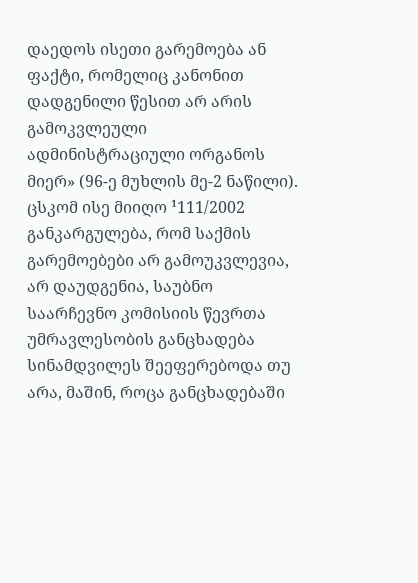დაედოს ისეთი გარემოება ან ფაქტი, რომელიც კანონით დადგენილი წესით არ არის გამოკვლეული ადმინისტრაციული ორგანოს მიერ» (96-ე მუხლის მე-2 ნაწილი). ცსკომ ისე მიიღო ¹111/2002 განკარგულება, რომ საქმის გარემოებები არ გამოუკვლევია, არ დაუდგენია, საუბნო საარჩევნო კომისიის წევრთა უმრავლესობის განცხადება სინამდვილეს შეეფერებოდა თუ არა, მაშინ, როცა განცხადებაში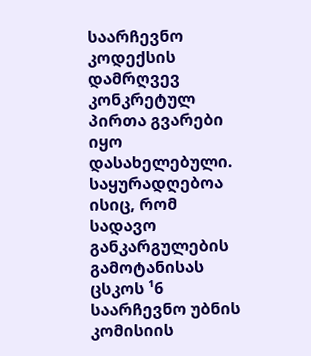საარჩევნო კოდექსის დამრღვევ კონკრეტულ პირთა გვარები იყო დასახელებული. საყურადღებოა ისიც, რომ სადავო განკარგულების გამოტანისას ცსკოს ¹6 საარჩევნო უბნის კომისიის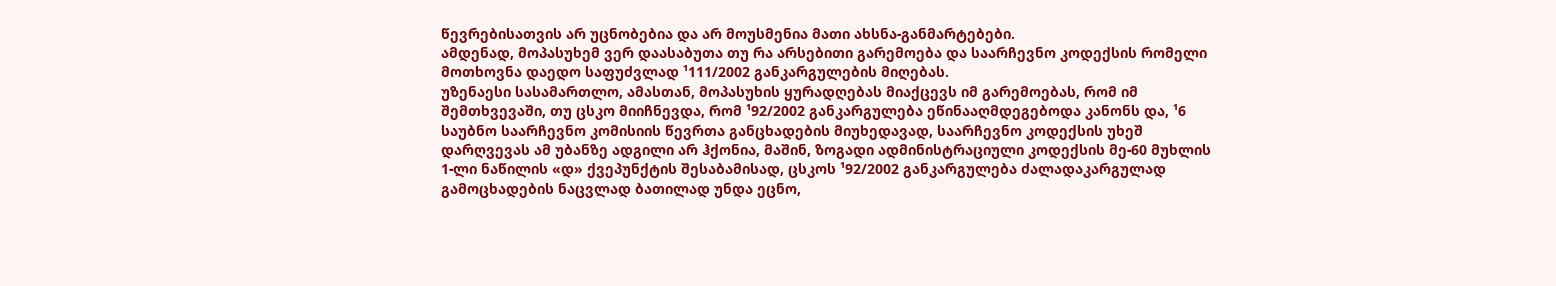წევრებისათვის არ უცნობებია და არ მოუსმენია მათი ახსნა-განმარტებები.
ამდენად, მოპასუხემ ვერ დაასაბუთა თუ რა არსებითი გარემოება და საარჩევნო კოდექსის რომელი მოთხოვნა დაედო საფუძვლად ¹111/2002 განკარგულების მიღებას.
უზენაესი სასამართლო, ამასთან, მოპასუხის ყურადღებას მიაქცევს იმ გარემოებას, რომ იმ შემთხვევაში, თუ ცსკო მიიჩნევდა, რომ ¹92/2002 განკარგულება ეწინააღმდეგებოდა კანონს და, ¹6 საუბნო საარჩევნო კომისიის წევრთა განცხადების მიუხედავად, საარჩევნო კოდექსის უხეშ დარღვევას ამ უბანზე ადგილი არ ჰქონია, მაშინ, ზოგადი ადმინისტრაციული კოდექსის მე-60 მუხლის 1-ლი ნაწილის «დ» ქვეპუნქტის შესაბამისად, ცსკოს ¹92/2002 განკარგულება ძალადაკარგულად გამოცხადების ნაცვლად ბათილად უნდა ეცნო,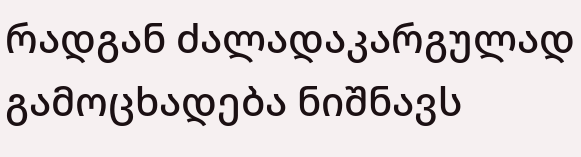რადგან ძალადაკარგულად გამოცხადება ნიშნავს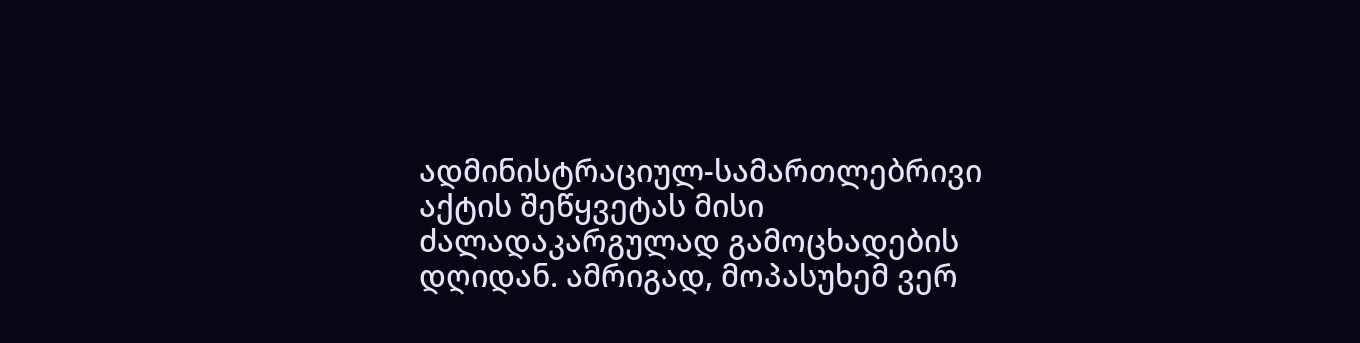ადმინისტრაციულ-სამართლებრივი აქტის შეწყვეტას მისი ძალადაკარგულად გამოცხადების დღიდან. ამრიგად, მოპასუხემ ვერ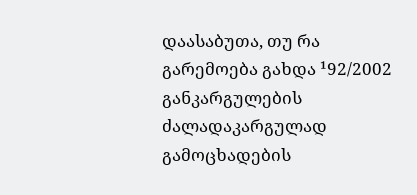დაასაბუთა, თუ რა გარემოება გახდა ¹92/2002 განკარგულების ძალადაკარგულად გამოცხადების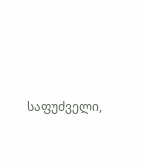საფუძველი,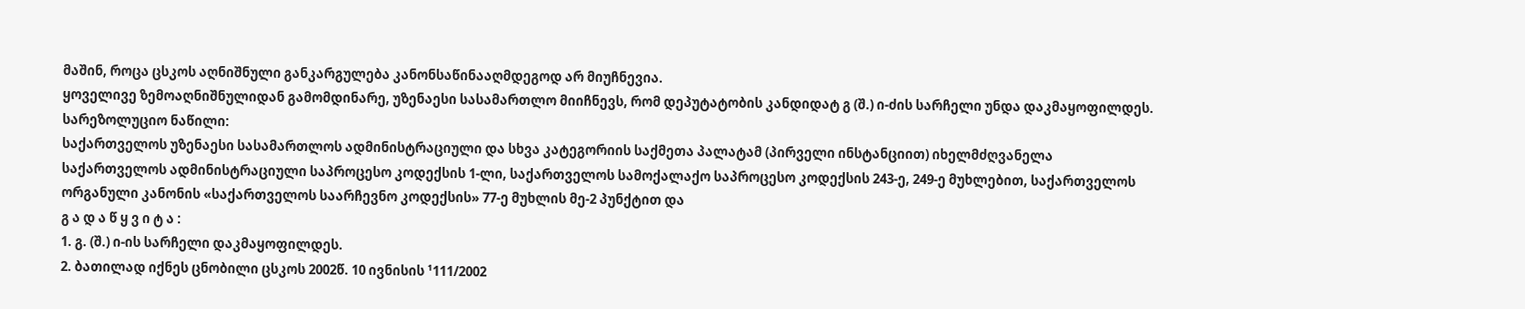მაშინ, როცა ცსკოს აღნიშნული განკარგულება კანონსაწინააღმდეგოდ არ მიუჩნევია.
ყოველივე ზემოაღნიშნულიდან გამომდინარე, უზენაესი სასამართლო მიიჩნევს, რომ დეპუტატობის კანდიდატ გ (შ.) ი-ძის სარჩელი უნდა დაკმაყოფილდეს.
სარეზოლუციო ნაწილი:
საქართველოს უზენაესი სასამართლოს ადმინისტრაციული და სხვა კატეგორიის საქმეთა პალატამ (პირველი ინსტანციით) იხელმძღვანელა საქართველოს ადმინისტრაციული საპროცესო კოდექსის 1-ლი, საქართველოს სამოქალაქო საპროცესო კოდექსის 243-ე, 249-ე მუხლებით, საქართველოს ორგანული კანონის «საქართველოს საარჩევნო კოდექსის» 77-ე მუხლის მე-2 პუნქტით და
გ ა დ ა წ ყ ვ ი ტ ა :
1. გ. (შ.) ი-ის სარჩელი დაკმაყოფილდეს.
2. ბათილად იქნეს ცნობილი ცსკოს 2002წ. 10 ივნისის ¹111/2002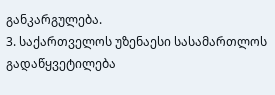განკარგულება.
3. საქართველოს უზენაესი სასამართლოს გადაწყვეტილება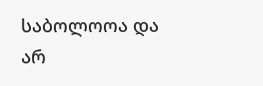საბოლოოა და არ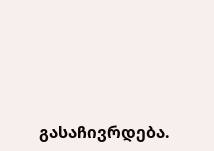გასაჩივრდება.